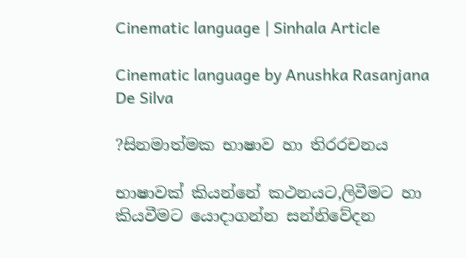Cinematic language | Sinhala Article

Cinematic language by Anushka Rasanjana De Silva

?සිනමාත්මක භාෂාව හා තිරරචනය

භාෂාවක් කියන්නේ කථනයට,ලිවීමට හා කියවීමට යොදාගන්න සන්නිවේදන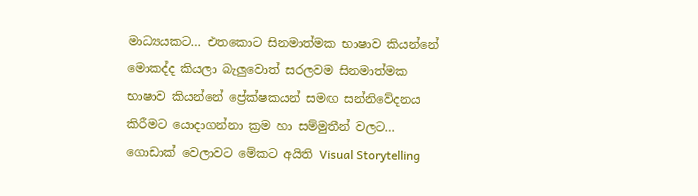මාධ්‍යයකට… එතකොට සිනමාත්මක භාෂාව කියන්නේ මොකද්ද කියලා බැලුවොත් සරලවම සිනමාත්මක භාෂාව කියන්නේ ප්‍රේක්ෂකයන් සමඟ සන්නිවේදනය කිරීමට යොදාගන්නා ක්‍රම හා සම්මුතීන් වලට… ගොඩාක් වෙලාවට මේකට අයිති Visual Storytelling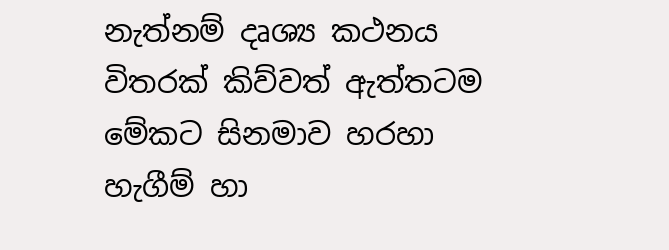නැත්නම් දෘශ්‍ය කථනය විතරක් කිව්වත් ඇත්තටම මේකට සිනමාව හරහා හැගීම් හා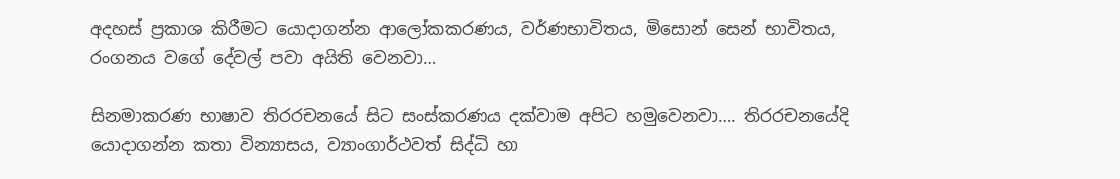අදහස් ප්‍රකාශ කිරීමට යොදාගන්න ආලෝකකරණය, වර්ණභාවිතය, මිසොන් සෙන් භාවිතය, රංගනය වගේ දේවල් පවා අයිති වෙනවා…

සිනමාකරණ භාෂාව තිරරචනයේ සිට සංස්කරණය දක්වාම අපිට හමුවෙනවා…. තිරරචනයේදි යොදාගන්න කතා වින්‍යාසය, ව්‍යාංගාර්ථවත් සිද්ධි හා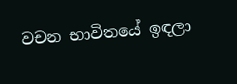වචන භාවිතයේ ඉඳලා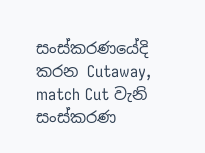සංස්කරණයේදි කරන Cutaway, match Cut වැනි සංස්කරණ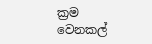ක්‍රම වෙනකල්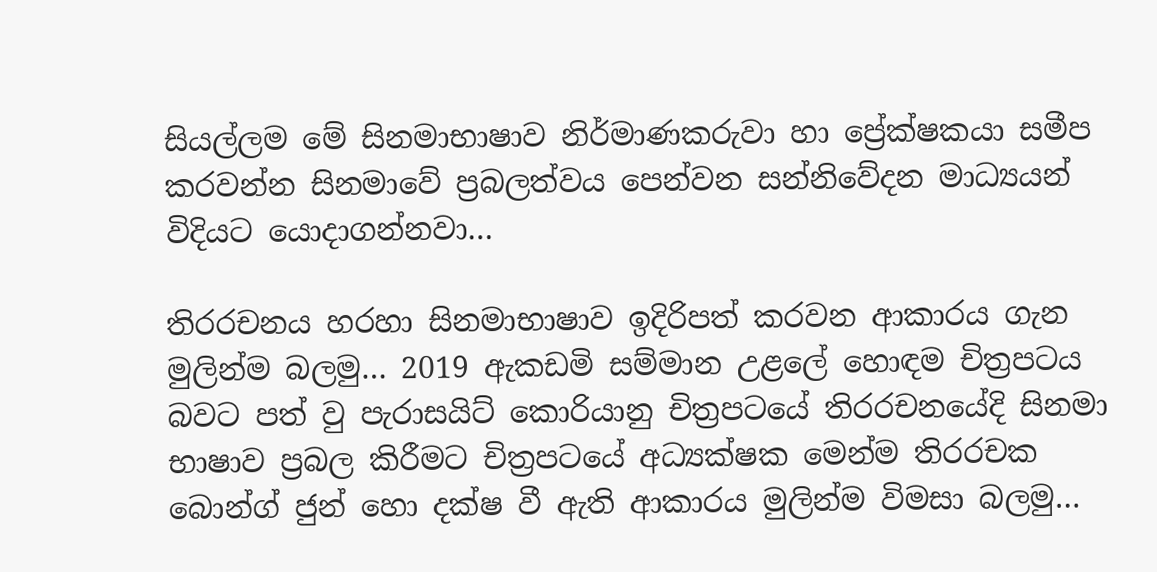සියල්ලම මේ සිනමාභාෂාව නිර්මාණකරුවා හා ප්‍රේක්ෂකයා සමීප කරවන්න සිනමාවේ ප්‍රබලත්වය පෙන්වන සන්නිවේදන මාධ්‍යයන් විදියට යොදාගන්නවා…

තිරරචනය හරහා සිනමාභාෂාව ඉදිරිපත් කරවන ආකාරය ගැන මුලින්ම බලමු… 2019 ඇකඩමි සම්මාන උළලේ හොඳම චිත්‍රපටය බවට පත් වු පැරාසයිට් කොරියානු චිත්‍රපටයේ තිරරචනයේදි සිනමා භාෂාව ප්‍රබල කිරීමට චිත්‍රපටයේ අධ්‍යක්ෂක මෙන්ම තිරරචක බොන්ග් ජුන් හො දක්ෂ වී ඇති ආකාරය මුලින්ම විමසා බලමු…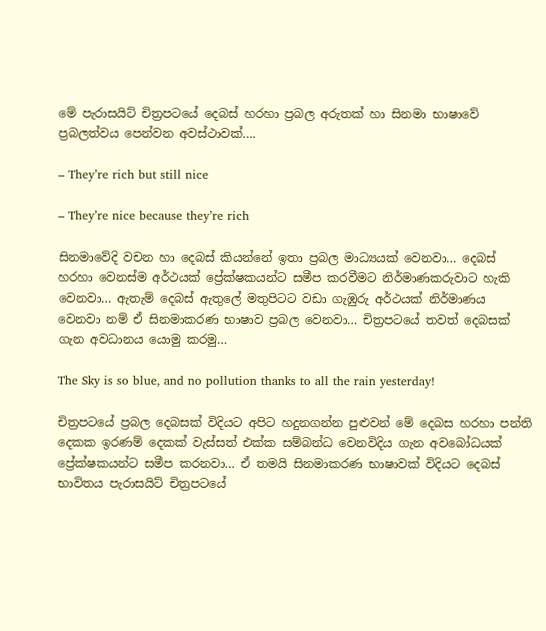මේ පැරාසයිට් චිත්‍රපටයේ දෙබස් හරහා ප්‍රබල අරුතක් හා සිනමා භාෂාවේ ප්‍රබලත්වය පෙන්වන අවස්ථාවක්….

– They’re rich but still nice

– They’re nice because they’re rich

සිනමාවේදි වචන හා දෙබස් කියන්නේ ඉතා ප්‍රබල මාධ්‍යයක් වෙනවා… දෙබස් හරහා වෙනස්ම අර්ථයක් ප්‍රේක්ෂකයන්ට සමීප කරවීමට නිර්මාණකරුවාට හැකි වෙනවා… ඇතැම් දෙබස් ඇතුලේ මතුපිටට වඩා ගැඹුරු අර්ථයක් නිර්මාණය වෙනවා නම් ඒ සිනමාකරණ භාෂාව ප්‍රබල වෙනවා… චිත්‍රපටයේ තවත් දෙබසක් ගැන අවධානය යොමු කරමු…

The Sky is so blue, and no pollution thanks to all the rain yesterday!

චිත්‍රපටයේ ප්‍රබල දෙබසක් විදියට අපිට හදුනගන්න පුළුවන් මේ දෙබස හරහා පන්ති දෙකක ඉරණම් දෙකක් වැස්සත් එක්ක සම්බන්ධ වෙනවිදිය ගැන අවබෝධයක් ප්‍රේක්ෂකයන්ට සමීප කරනවා… ඒ තමයි සිනමාකරණ භාෂාවක් විදියට දෙබස් භාවිතය පැරාසයිට් චිත්‍රපටයේ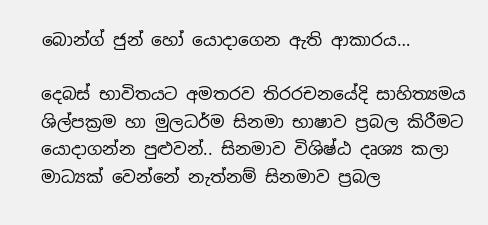බොන්ග් ජුන් හෝ යොදාගෙන ඇති ආකාරය…

දෙබස් භාවිතයට අමතරව තිරරචනයේදි සාහිත්‍යමය ශිල්පක්‍රම හා මුලධර්ම සිනමා භාෂාව ප්‍රබල කිරීමට යොදාගන්න පුළුවන්.. සිනමාව විශිෂ්ඨ දෘශ්‍ය කලා මාධ්‍යක් වෙන්නේ නැත්නම් සිනමාව ප්‍රබල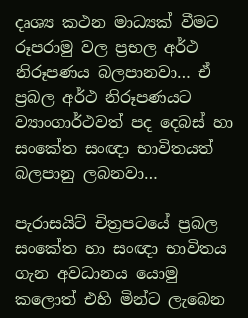දෘශ්‍ය කථන මාධ්‍යක් වීමට රූපරාමු වල ප්‍රභල අර්ථ නිරූපණය බලපානවා… ඒ ප්‍රබල අර්ථ නිරූපණයට ව්‍යාංගාර්ථවත් පද දෙබස් හා සංකේත සංඥා භාවිතයත් බලපානු ලබනවා…

පැරාසයිට් චිත්‍රපටයේ ප්‍රබල සංකේත හා සංඥා භාවිතය ගැන අවධානය යොමු කලොත් එහි මින්ට ලැබෙන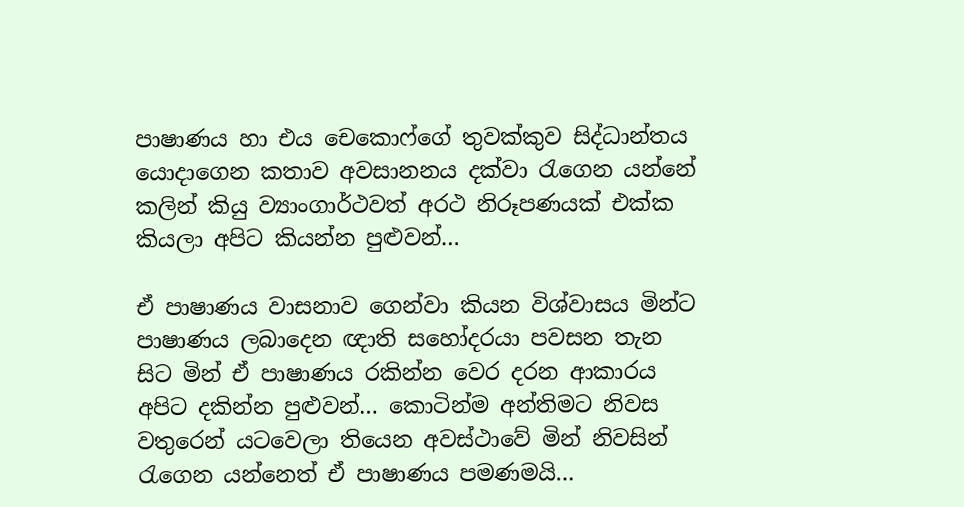පාෂාණය හා එය චෙකොෆ්ගේ තුවක්කුව සිද්ධාන්තය යොදාගෙන කතාව අවසානනය දක්වා රැගෙන යන්නේ කලින් කියු ව්‍යාංගාර්ථවත් අරථ නිරූපණයක් එක්ක කියලා අපිට කියන්න පුළුවන්…

ඒ පාෂාණය වාසනාව ගෙන්වා කියන විශ්වාසය මින්ට පාෂාණය ලබාදෙන ඥාති සහෝදරයා පවසන තැන සිට මින් ඒ පාෂාණය රකින්න වෙර දරන ආකාරය අපිට දකින්න පුළුවන්… කොටින්ම අන්තිමට නිවස වතුරෙන් යටවෙලා තියෙන අවස්ථාවේ මින් නිවසින් රැගෙන යන්නෙත් ඒ පාෂාණය පමණමයි…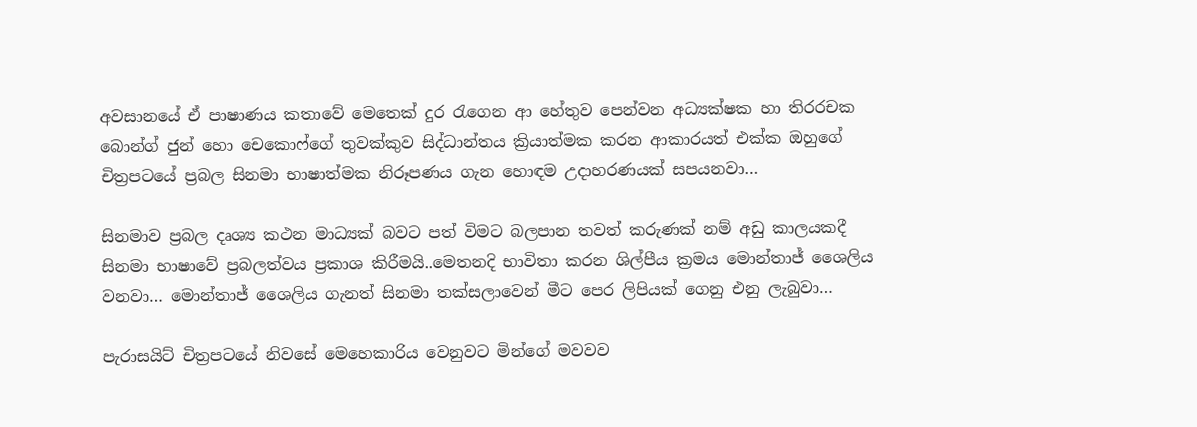අවසානයේ ඒ පාෂාණය කතාවේ මෙතෙක් දුර රැගෙන ආ හේතුව පෙන්වන අධ්‍යක්ෂක හා තිරරචක බොන්ග් ජුන් හො චෙකොෆ්ගේ තුවක්කුව සිද්ධාන්තය ක්‍රියාත්මක කරන ආකාරයත් එක්ක ඔහුගේ චිත්‍රපටයේ ප්‍රබල සිනමා භාෂාත්‍මක නිරූපණය ගැන හොඳම උදාහරණයක් සපයනවා…

සිනමාව ප්‍රබල දෘශ්‍ය කථන මාධ්‍යක් බවට පත් විමට බලපාන තවත් කරුණක් නම් අඩු කාලයකදී සිනමා භාෂාවේ ප්‍රබලත්වය ප්‍රකාශ කිරීමයි..මෙතනදි භාවිතා කරන ශිල්පීය ක්‍රමය මොන්තාජ් ශෛලිය වනවා… මොන්තාජ් ශෛලිය ගැනත් සිනමා තක්සලාවෙන් මීට පෙර ලිපියක් ගෙනු එනු ලැබුවා…

පැරාසයිට් චිත්‍රපටයේ නිවසේ මෙහෙකාරිය වෙනුවට මින්ගේ මවවව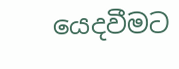යෙදවීමට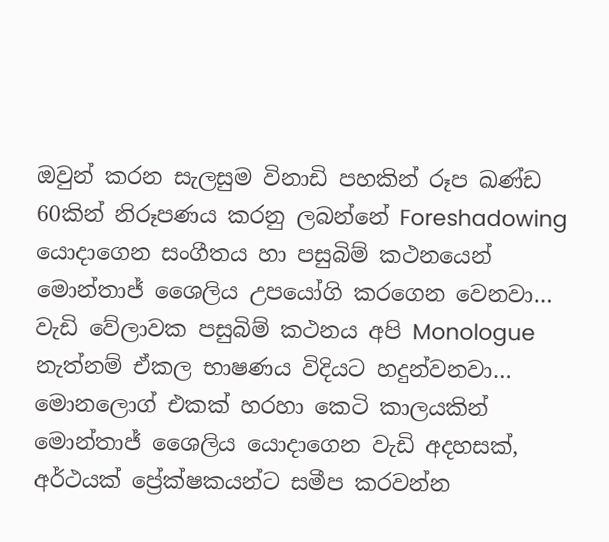ඔවුන් කරන සැලසුම විනාඩි පහකින් රූප ඛණ්ඩ 60කින් නිරූපණය කරනු ලබන්නේ Foreshadowing යොදාගෙන සංගීතය හා පසුබිම් කථනයෙන් මොන්තාජ් ශෛලිය උපයෝගි කරගෙන වෙනවා… වැඩි වේලාවක පසුබිම් කථනය අපි Monologue නැත්නම් ඒකල භාෂණය විදියට හදුන්වනවා… මොනලොග් එකක් හරහා කෙටි කාලයකින් මොන්තාජ් ශෛලිය යොදාගෙන වැඩි අදහසක්, අර්ථයක් ප්‍රේක්ෂකයන්ට සමීප කරවන්න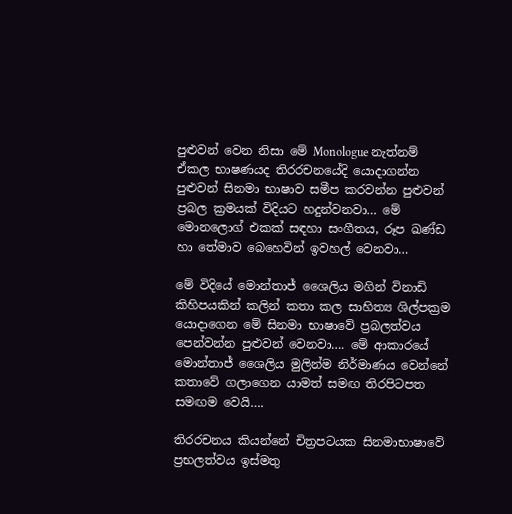පුළුවන් වෙන නිසා මේ Monologue නැත්නම් ඒකල භාෂණයද තිරරචනයේදි යොදාගන්න පුළුවන් සිනමා භාෂාව සමීප කරවන්න පුළුවන් ප්‍රබල ක්‍රමයක් විදියට හදුන්වනවා… මේ මොනලොග් එකක් සඳහා සංගීතය, රූප ඛණ්ඩ හා තේමාව බෙහෙවින් ඉවහල් වෙනවා…

මේ විදියේ මොන්තාජ් ශෛලිය මගින් විනාඩි කිහිපයකින් කලින් කතා කල සාහිත්‍ය ශිල්පක්‍රම යොදාගෙන මේ සිනමා භාෂාවේ ප්‍රබලත්වය පෙන්වන්න පුළුවන් වෙනවා…. මේ ආකාරයේ මොන්තාජ් ශෛලිය මුලින්ම නිර්මාණය වෙන්නේ කතාවේ ගලාගෙන යාමත් සමඟ තිරපිටපත සමඟම වෙයි….

තිරරචනය කියන්නේ චිත්‍රපටයක සිනමාභාෂාවේ ප්‍රභලත්වය ඉස්මතු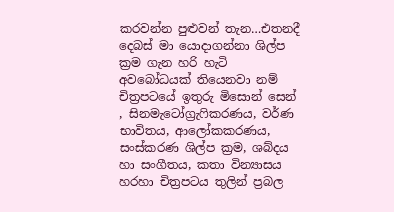කරවන්න පුළුවන් තැන…එතනදී දෙබස් මා යොදාගන්නා ශිල්ප ක්‍රම ගැන හරි හැටි අවබෝධයක් තියෙනවා නම් චිත්‍රපටයේ ඉතුරු මිසොන් සෙන් , සිනමැටෝග්‍රැෆිකරණය, වර්ණ භාවිතය, ආලෝකකරණය, සංස්කරණ ශිල්ප ක්‍රම, ශබ්දය හා සංගීතය, කතා වින්‍යාසය හරහා චිත්‍රපටය තුලින් ප්‍රබල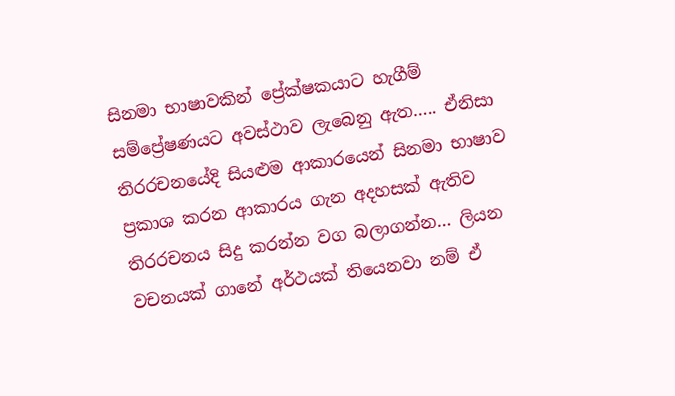සිනමා භාෂාවකින් ප්‍රේක්ෂකයාට හැගීම් සම්ප්‍රේෂණයට අවස්ථාව ලැබෙනු ඇත….. ඒනිසා තිරරචනයේදි සියළුම ආකාරයෙන් සිනමා භාෂාව ප්‍රකාශ කරන ආකාරය ගැන අදහසක් ඇතිව තිරරචනය සිදු කරන්න වග බලාගන්න… ලියන වචනයක් ගානේ අර්ථයක් තියෙනවා නම් ඒ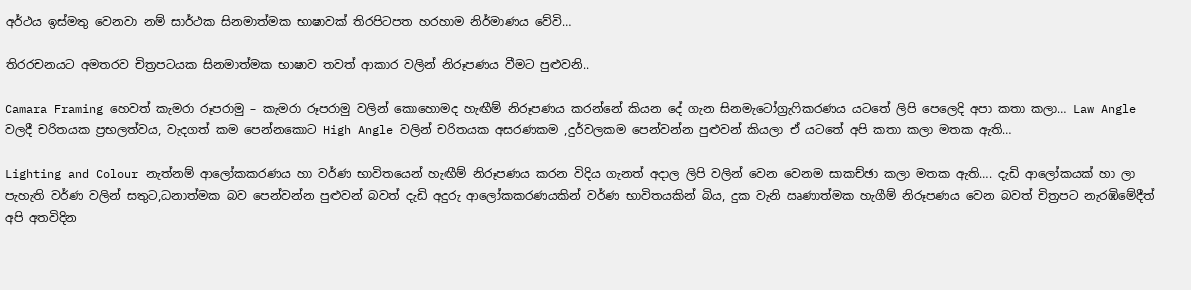අර්ථය ඉස්මතු වෙනවා නම් සාර්ථක සිනමාත්මක භාෂාවක් තිරපිටපත හරහාම නිර්මාණය වේවි…

තිරරචනයට අමතරව චිත්‍රපටයක සිනමාත්මක භාෂාව තවත් ආකාර වලින් නිරූපණය වීමට පුළුවනි..

Camara Framing හෙවත් කැමරා රූපරාමු – කැමරා රූපරාමු වලින් කොහොමද හැඟීම් නිරූපණය කරන්නේ කියන දේ ගැන සිනමැටෝග්‍රැෆිකරණය යටතේ ලිපි පෙලෙදි අපා කතා කලා… Law Angle වලදී චරිතයක ප්‍රභලත්වය, වැදගත් කම පෙන්නකොට High Angle වලින් චරිතයක අසරණකම ,දුර්වලකම පෙන්වන්න පුළුවන් කියලා ඒ යටතේ අපි කතා කලා මතක ඇති…

Lighting and Colour නැත්නම් ආලෝකකරණය හා වර්ණ භාවිතයෙන් හැඟීම් නිරූපණය කරන විදිය ගැනත් අදාල ලිපි වලින් වෙන වෙනම සාකච්ඡා කලා මතක ඇති…. දැඩි ආලෝකයක් හා ලා පැහැති වර්ණ වලින් සතුට,ධනාත්මක බව පෙන්වන්න පුළුවන් බවත් දැඩි අදුරු ආලෝකකරණයකින් වර්ණ භාවිතයකින් බිය, දුක වැනි ඍණාත්මක හැගීම් නිරූපණය වෙන බවත් චිත්‍රපට නැරඹිමේදීත් අපි අතවිදින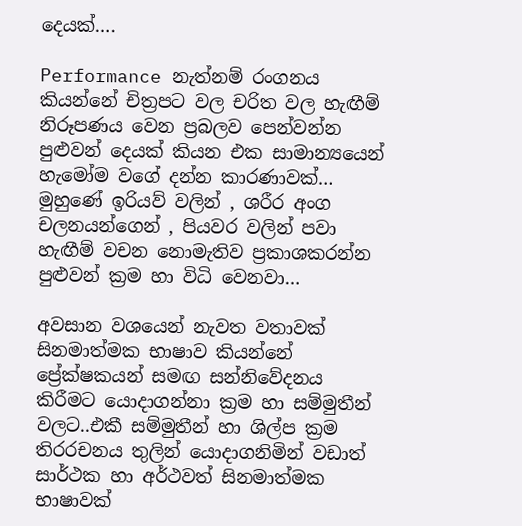දෙයක්….

Performance නැත්නම් රංගනය කියන්නේ චිත්‍රපට වල චරිත වල හැඟීම් නිරූපණය වෙන ප්‍රබලව පෙන්වන්න පුළුවන් දෙයක් කියන එක සාමාන්‍යයෙන් හැමෝම වගේ දන්න කාරණාවක්… මුහුණේ ඉරියව් වලින් , ශරීර අංග චලනයන්ගෙන් , පියවර වලින් පවා හැඟීම් වචන නොමැතිව ප්‍රකාශකරන්න පුළුවන් ක්‍රම හා විධි වෙනවා…

අවසාන වශයෙන් නැවත වතාවක් සිනමාත්මක භාෂාව කියන්නේ ප්‍රේක්ෂකයන් සමඟ සන්නිවේදනය කිරීමට යොදාගන්නා ක්‍රම හා සම්මුතීන් වලට..එකී සම්මුතීන් හා ශිල්ප ක්‍රම තිරරචනය තුලින් යොදාගනිමින් වඩාත් සාර්ථක හා අර්ථවත් සිනමාත්මක භාෂාවක්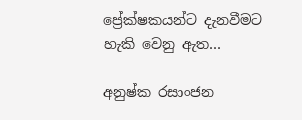ප්‍රේක්ෂකයන්ට දැනවීමට හැකි වෙනු ඇත…

අනුෂ්ක රසාංජන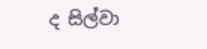ද සිල්වා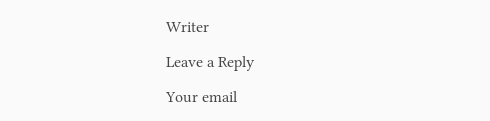Writer

Leave a Reply

Your email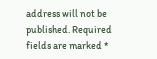address will not be published. Required fields are marked *